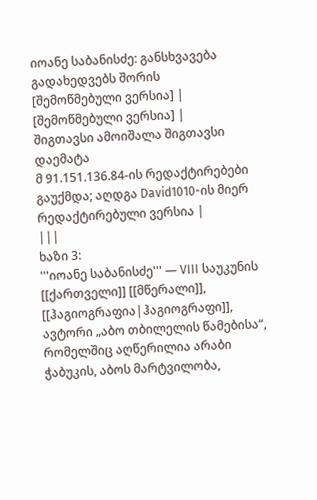იოანე საბანისძე: განსხვავება გადახედვებს შორის
[შემოწმებული ვერსია] | [შემოწმებული ვერსია] |
შიგთავსი ამოიშალა შიგთავსი დაემატა
მ 91.151.136.84-ის რედაქტირებები გაუქმდა; აღდგა David1010-ის მიერ რედაქტირებული ვერსია |
|||
ხაზი 3:
'''იოანე საბანისძე''' — VIII საუკუნის [[ქართველი]] [[მწერალი]], [[ჰაგიოგრაფია|ჰაგიოგრაფი]], ავტორი „აბო თბილელის წამებისა“, რომელშიც აღწერილია არაბი ჭაბუკის, აბოს მარტვილობა,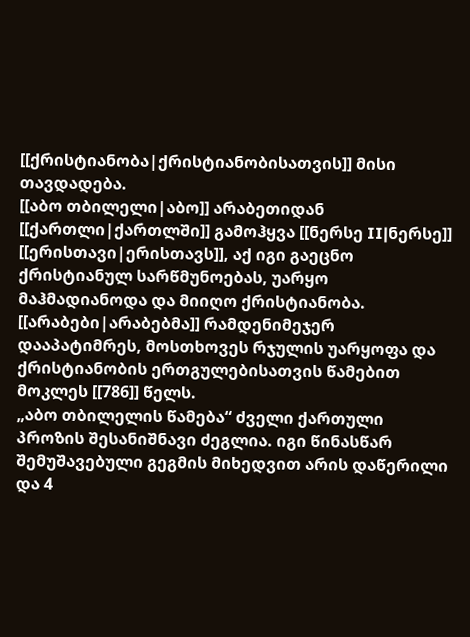[[ქრისტიანობა|ქრისტიანობისათვის]] მისი თავდადება.
[[აბო თბილელი|აბო]] არაბეთიდან [[ქართლი|ქართლში]] გამოჰყვა [[ნერსე II|ნერსე]] [[ერისთავი|ერისთავს]], აქ იგი გაეცნო ქრისტიანულ სარწმუნოებას, უარყო მაჰმადიანოდა და მიიღო ქრისტიანობა. [[არაბები|არაბებმა]] რამდენიმეჯერ დააპატიმრეს, მოსთხოვეს რჯულის უარყოფა და ქრისტიანობის ერთგულებისათვის წამებით მოკლეს [[786]] წელს.
„აბო თბილელის წამება“ ძველი ქართული პროზის შესანიშნავი ძეგლია. იგი წინასწარ შემუშავებული გეგმის მიხედვით არის დაწერილი და 4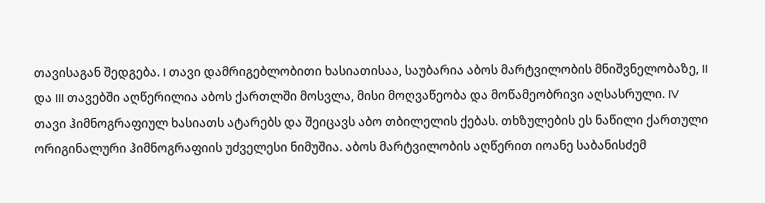თავისაგან შედგება. I თავი დამრიგებლობითი ხასიათისაა, საუბარია აბოს მარტვილობის მნიშვნელობაზე, II და III თავებში აღწერილია აბოს ქართლში მოსვლა, მისი მოღვაწეობა და მოწამეობრივი აღსასრული. IV თავი ჰიმნოგრაფიულ ხასიათს ატარებს და შეიცავს აბო თბილელის ქებას. თხზულების ეს ნაწილი ქართული ორიგინალური ჰიმნოგრაფიის უძველესი ნიმუშია. აბოს მარტვილობის აღწერით იოანე საბანისძემ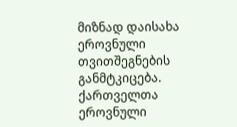მიზნად დაისახა ეროვნული თვითშეგნების განმტკიცება. ქართველთა ეროვნული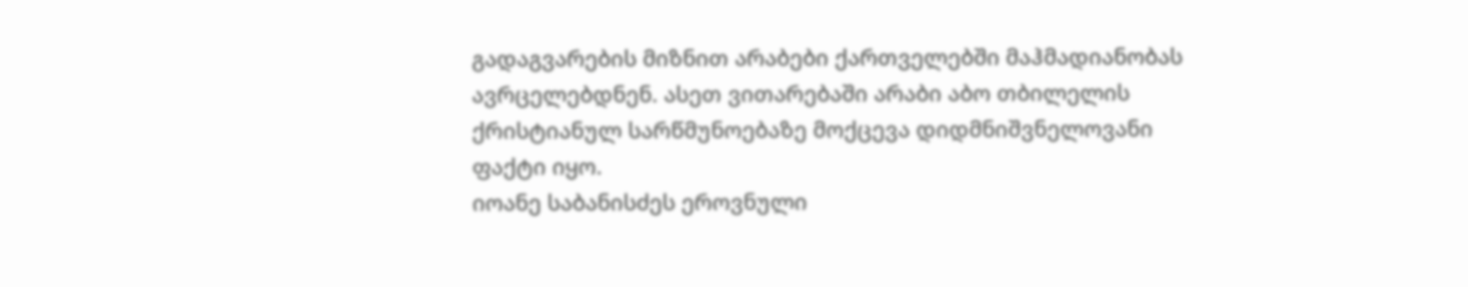გადაგვარების მიზნით არაბები ქართველებში მაჰმადიანობას ავრცელებდნენ. ასეთ ვითარებაში არაბი აბო თბილელის ქრისტიანულ სარწმუნოებაზე მოქცევა დიდმნიშვნელოვანი ფაქტი იყო.
იოანე საბანისძეს ეროვნული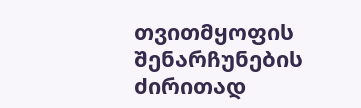თვითმყოფის შენარჩუნების ძირითად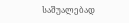საშუალებად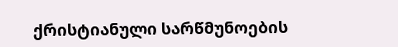ქრისტიანული სარწმუნოების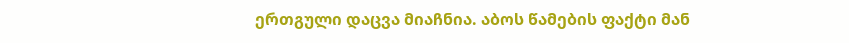ერთგული დაცვა მიაჩნია. აბოს წამების ფაქტი მან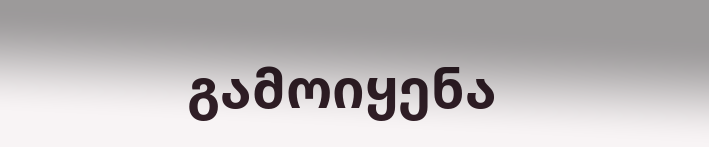გამოიყენა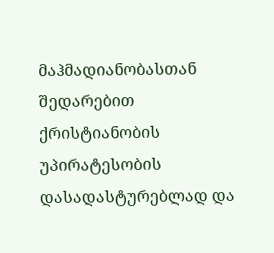მაჰმადიანობასთან შედარებით ქრისტიანობის უპირატესობის დასადასტურებლად და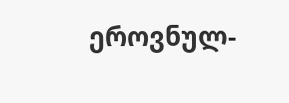ეროვნულ-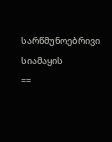სარწმუნოებრივი სიამაყის
==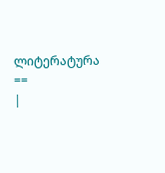ლიტერატურა ==
|